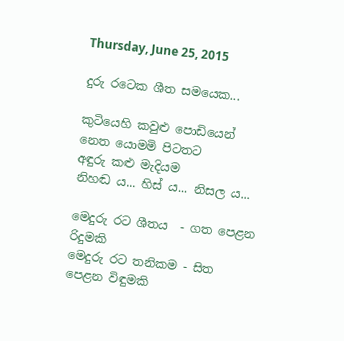Thursday, June 25, 2015

දුරු රටෙක ශීත සමයෙක...

කුටියෙහි කවුළු පොඩියෙන්
නෙත යොමමි පිටතට
අඳුරු කළු මැදියම
නිහඬ ය... හිස් ය... නිසල ය...

මෙදුරු රට ශීතය  - ගත පෙළන රිදුමකි
මෙදුරු රට තනිකම - සිත පෙළන විඳුමකි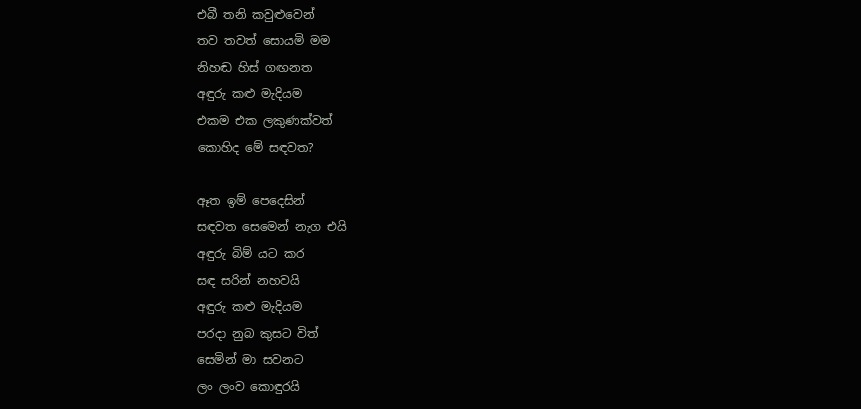එබී තනි කවුළුවෙන්
තව තවත් සොයමි මම
නිහඬ හිස් ගඟනත
අඳුරු කළු මැදියම
එකම එක ලකුණක්වත්
කොහිද මේ සඳවත?

ඈත ඉම් පෙදෙසින්
සඳවත සෙමෙන් නැග එයි
අඳුරු බිම් යට කර
සඳ සරින් නහවයි
අඳුරු කළු මැදියම
පරදා නුබ කුසට විත්
සෙමින් මා සවනට
ලං ලංව කොඳුරයි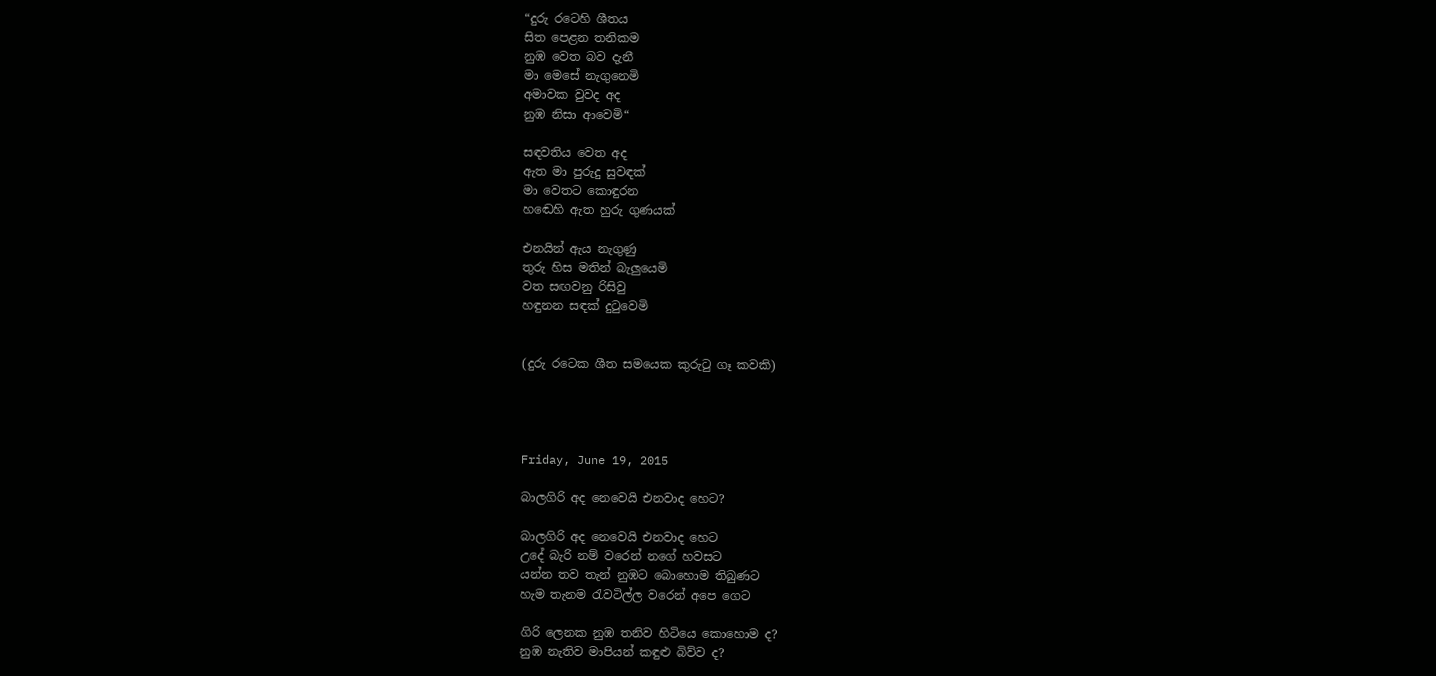“දුරු රටෙහි ශීතය
සිත පෙළන තනිකම
නුඹ වෙත බව දැනී
මා මෙසේ නැගුනෙමි
අමාවක වුවද අද
නුඹ නිසා ආවෙමි“

සඳවතිය වෙත අද
ඇත මා පුරුදු සුවඳක්
මා වෙතට කොඳුරන
හඬෙහි ඇත හුරු ගුණයක්

එනයින් ඇය නැගුණු
තුරු හිස මතින් බැලුයෙමි
වත සඟවනු රිසිවු
හඳුනන සඳක් දුටුවෙමි


(දුරු රටෙක ශීත සමයෙක කුරුටු ගෑ කවකි)




Friday, June 19, 2015

බාලගිරි අද නෙවෙයි එනවාද හෙට?

බාලගිරි අද නෙවෙයි එනවාද හෙට
උදේ බැරි නම් වරෙන් නගේ හවසට
යන්න තව තැන් නුඹට බොහොම තිබුණට
හැම තැනම රැවටිල්ල වරෙන් අපෙ ගෙට

ගිරි ලෙනක නුඹ තනිව හිටියෙ කොහොම ද?
නුඹ නැතිව මාපියන් කඳුළු බිව්ව ද?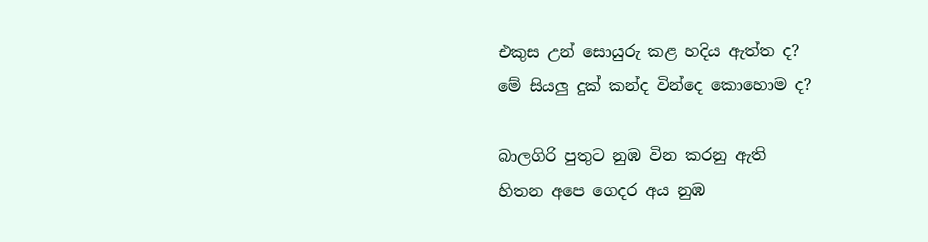එකුස උන් සොයුරු කළ හදිය ඇත්ත ද?
මේ සියලු දුක් කන්ද වින්දෙ කොහොම ද?

බාලගිරි පුතුට නුඹ වින කරනු ඇති
හිතන අපෙ ගෙදර අය නුඹ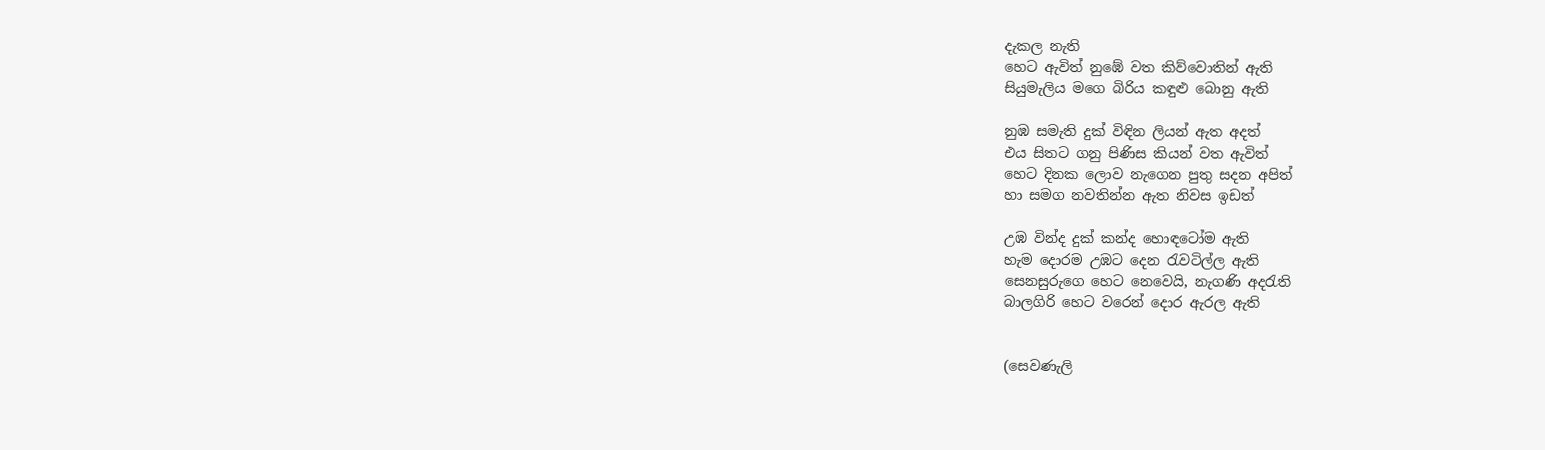දැකල නැති
හෙට ඇවිත් නුඹේ වත කිව්වොතින් ඇති
සියුමැලිය මගෙ බිරිය කඳුළු බොනු ඇති

නුඹ සමැති දුක් විඳින ලියන් ඇත අදත්
එය සිතට ගනු පිණිස කියන් වත ඇවිත්
හෙට දිනක ලොව නැගෙන පුතු සදන අපිත්
හා සමග නවතින්න ඇත නිවස ඉඩත්

උඹ වින්ද දුක් කන්ද හොඳටෝම ඇති
හැම දොරම උඹට දෙන රැවටිල්ල ඇති
සෙනසුරුගෙ හෙට නෙවෙයි, නැගණි අදරැති
බාලගිරි හෙට වරෙන් දොර ඇරල ඇති


(සෙවණැලි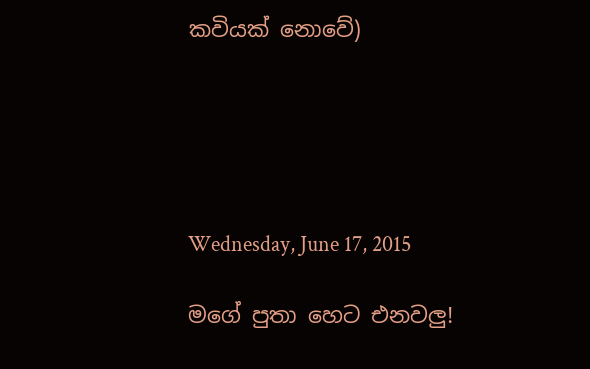කවියක් නොවේ)





Wednesday, June 17, 2015

මගේ පුතා හෙට එනවලු!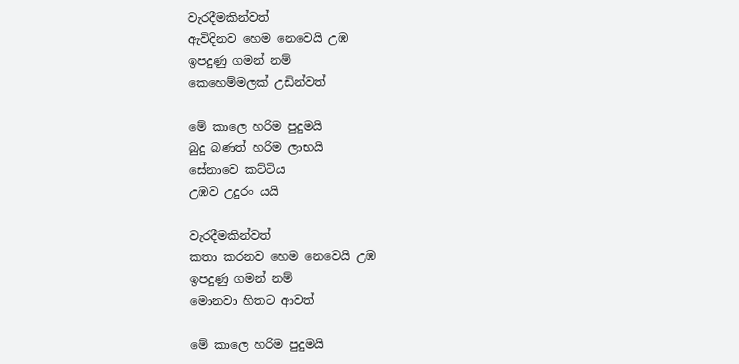වැරදීමකින්වත්
ඇවිදිනව හෙම නෙවෙයි උඹ
ඉපදුණු ගමන් නම්
කෙහෙම්මලක් උඩින්වත්

මේ කාලෙ හරිම පුදුමයි
බුදු බණත් හරිම ලාභයි
සේනාවෙ කට්ටිය
උඹව උදුරං යයි

වැරදීමකින්වත්
කතා කරනව හෙම නෙවෙයි උඹ
ඉපදුණු ගමන් නම්
මොනවා හිතට ආවත්

මේ කාලෙ හරිම පුදුමයි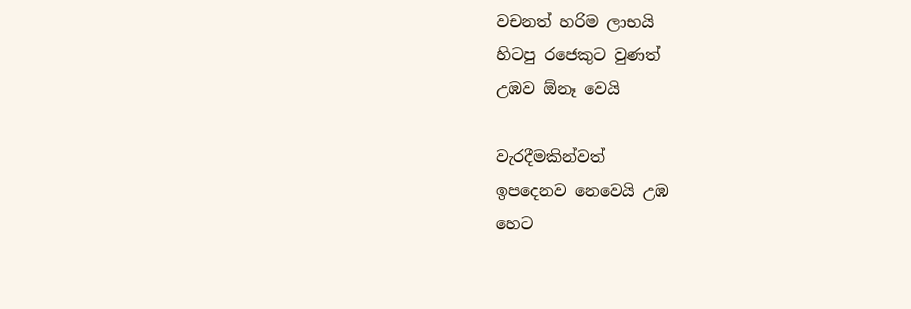වචනත් හරිම ලාභයි
හිටපු රජෙකුට වුණත්
උඹව ඕනෑ වෙයි

වැරදීමකින්වත්
ඉපදෙනව නෙවෙයි උඹ
හෙට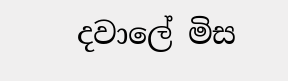දවාලේ මිස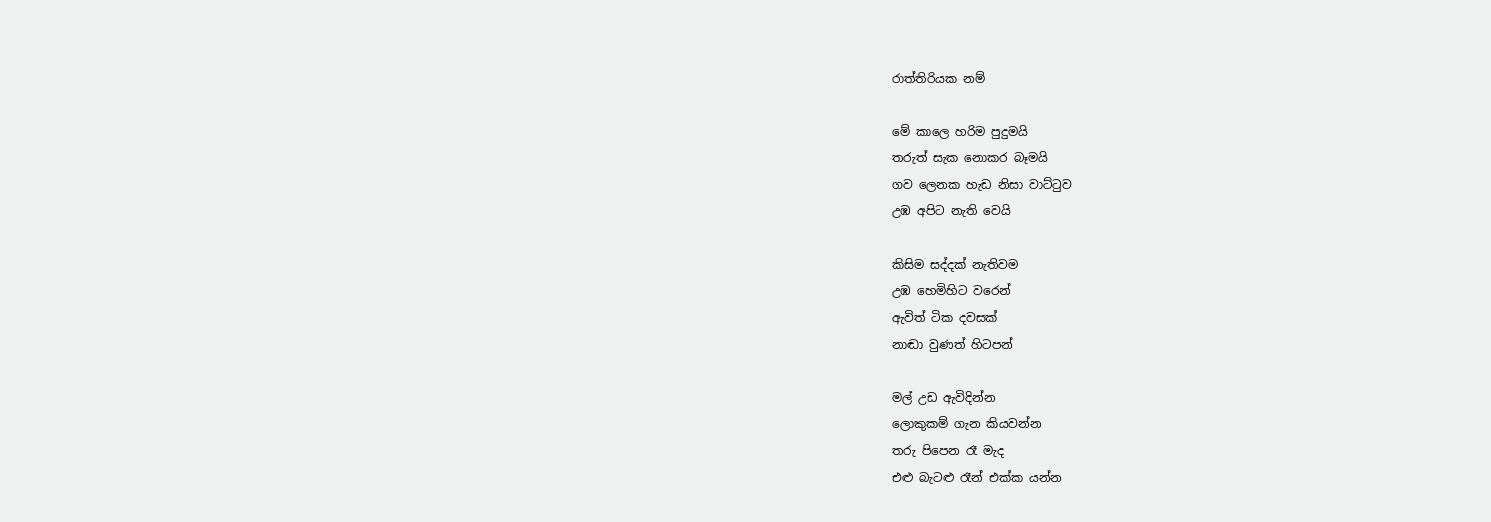රාත්තිරියක නම්

මේ කාලෙ හරිම පුදුමයි
තරුත් සැක නොකර බෑමයි
ගව ලෙනක හැඩ නිසා වාට්ටුව
උඹ අපිට නැති වෙයි

කිසිම සද්දක් නැතිවම
උඹ හෙමිහිට වරෙන්
ඇවිත් ටික දවසක්
නාඬා වුණත් හිටපන්

මල් උඩ ඇවිදින්න
ලොකුකම් ගැන කියවන්න
තරු පිපෙන රෑ මැද
එළු බැටළු රෑන් එක්ක යන්න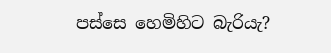පස්සෙ හෙමිහිට බැරියැ?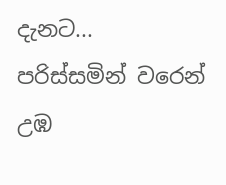දැනට...
පරිස්සමින් වරෙන්
උඹ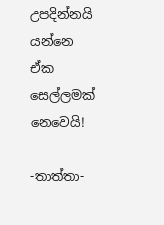උපදින්නයි යන්නෙ
ඒක සෙල්ලමක් නෙවෙයි!

-තාත්තා-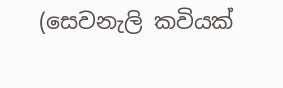(සෙවනැලි කවියක්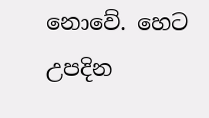නොවේ. හෙට උපදින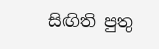සිඟිති පුතු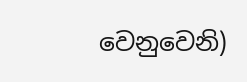වෙනුවෙනි)